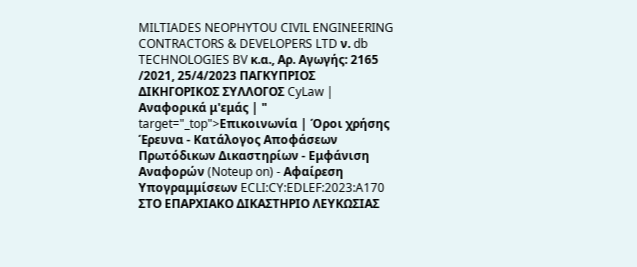MILTIADES NEOPHYTOU CIVIL ENGINEERING CONTRACTORS & DEVELOPERS LTD ν. db TECHNOLOGIES BV κ.α., Αρ. Αγωγής: 2165 /2021, 25/4/2023 ΠΑΓΚΥΠΡΙΟΣ ΔΙΚΗΓΟΡΙΚΟΣ ΣΥΛΛΟΓΟΣ CyLaw | Αναφορικά μ'εμάς | " target="_top">Επικοινωνία | Όροι χρήσης Έρευνα - Κατάλογος Αποφάσεων Πρωτόδικων Δικαστηρίων - Εμφάνιση Αναφορών (Noteup on) - Αφαίρεση Υπογραμμίσεων ECLI:CY:EDLEF:2023:A170 ΣΤΟ ΕΠΑΡΧΙΑΚΟ ΔΙΚΑΣΤΗΡΙΟ ΛΕΥΚΩΣΙΑΣ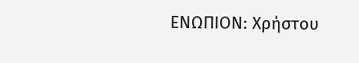ΕΝΩΠΙΟΝ: Χρήστου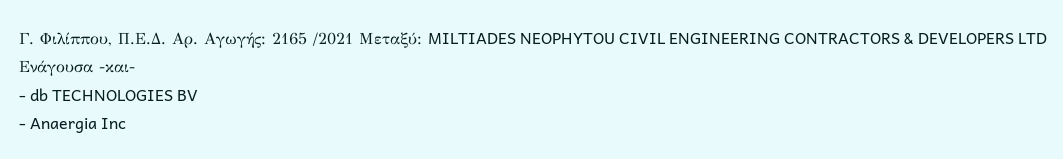Γ. Φιλίππου, Π.Ε.Δ. Αρ. Αγωγής: 2165 /2021 Μεταξύ: MILTIADES NEOPHYTOU CIVIL ENGINEERING CONTRACTORS & DEVELOPERS LTD Ενάγουσα -και-
- db TECHNOLOGIES BV
- Anaergia Inc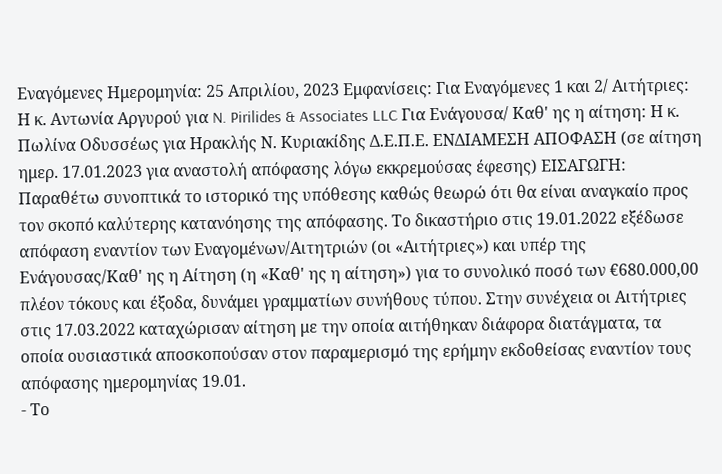Εναγόμενες Ημερομηνία: 25 Απριλίου, 2023 Εμφανίσεις: Για Εναγόμενες 1 και 2/ Αιτήτριες: Η κ. Αντωνία Αργυρού για N. Pirilides & Associates LLC Για Ενάγουσα/ Καθ' ης η αίτηση: Η κ. Πωλίνα Οδυσσέως για Ηρακλής Ν. Κυριακίδης Δ.Ε.Π.Ε. ΕΝΔΙΑΜΕΣΗ ΑΠΟΦΑΣΗ (σε αίτηση ημερ. 17.01.2023 για αναστολή απόφασης λόγω εκκρεμούσας έφεσης) ΕΙΣΑΓΩΓΗ: Παραθέτω συνοπτικά το ιστορικό της υπόθεσης καθώς θεωρώ ότι θα είναι αναγκαίο προς τον σκοπό καλύτερης κατανόησης της απόφασης. Το δικαστήριο στις 19.01.2022 εξέδωσε απόφαση εναντίον των Εναγομένων/Αιτητριών (οι «Αιτήτριες») και υπέρ της Ενάγουσας/Καθ' ης η Αίτηση (η «Καθ' ης η αίτηση») για το συνολικό ποσό των €680.000,00 πλέον τόκους και έξοδα, δυνάμει γραμματίων συνήθους τύπου. Στην συνέχεια οι Αιτήτριες στις 17.03.2022 καταχώρισαν αίτηση με την οποία αιτήθηκαν διάφορα διατάγματα, τα οποία ουσιαστικά αποσκοπούσαν στον παραμερισμό της ερήμην εκδοθείσας εναντίον τους απόφασης ημερομηνίας 19.01.
- Το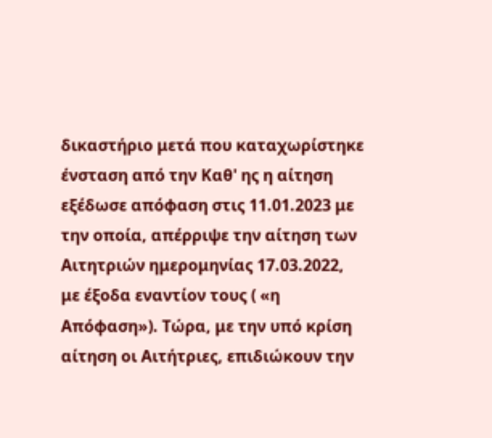δικαστήριο μετά που καταχωρίστηκε ένσταση από την Καθ' ης η αίτηση εξέδωσε απόφαση στις 11.01.2023 με την οποία, απέρριψε την αίτηση των Αιτητριών ημερομηνίας 17.03.2022, με έξοδα εναντίον τους ( «η Απόφαση»). Τώρα, με την υπό κρίση αίτηση οι Αιτήτριες, επιδιώκουν την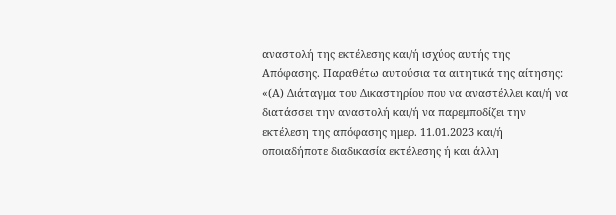αναστολή της εκτέλεσης και/ή ισχύος αυτής της Απόφασης. Παραθέτω αυτούσια τα αιτητικά της αίτησης: «(Α) Διάταγμα του Δικαστηρίου που να αναστέλλει και/ή να διατάσσει την αναστολή και/ή να παρεμποδίζει την εκτέλεση της απόφασης ημερ. 11.01.2023 και/ή οποιαδήποτε διαδικασία εκτέλεσης ή και άλλη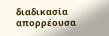διαδικασία απορρέουσα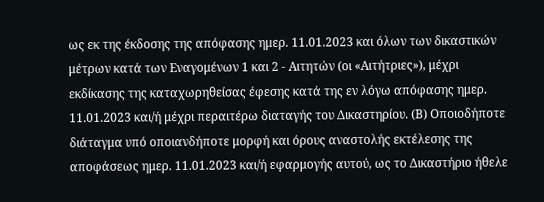ως εκ της έκδοσης της απόφασης ημερ. 11.01.2023 και όλων των δικαστικών μέτρων κατά των Εναγομένων 1 και 2 - Αιτητών (οι «Αιτήτριες»), μέχρι εκδίκασης της καταχωρηθείσας έφεσης κατά της εν λόγω απόφασης ημερ. 11.01.2023 και/ή μέχρι περαιτέρω διαταγής του Δικαστηρίου. (Β) Οποιοδήποτε διάταγμα υπό οποιανδήποτε μορφή και όρους αναστολής εκτέλεσης της αποφάσεως ημερ. 11.01.2023 και/ή εφαρμογής αυτού, ως το Δικαστήριο ήθελε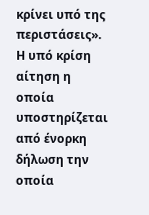κρίνει υπό της περιστάσεις». Η υπό κρίση αίτηση η οποία υποστηρίζεται από ένορκη δήλωση την οποία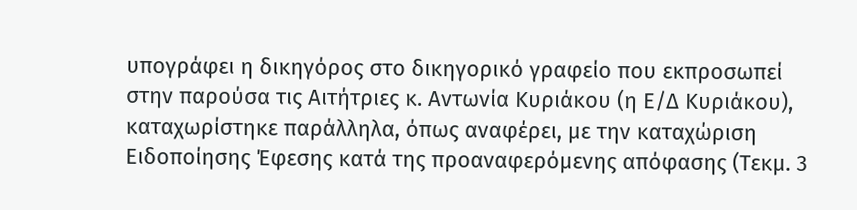υπογράφει η δικηγόρος στο δικηγορικό γραφείο που εκπροσωπεί στην παρούσα τις Αιτήτριες κ. Αντωνία Κυριάκου (η Ε/Δ Κυριάκου), καταχωρίστηκε παράλληλα, όπως αναφέρει, με την καταχώριση Ειδοποίησης Έφεσης κατά της προαναφερόμενης απόφασης (Τεκμ. 3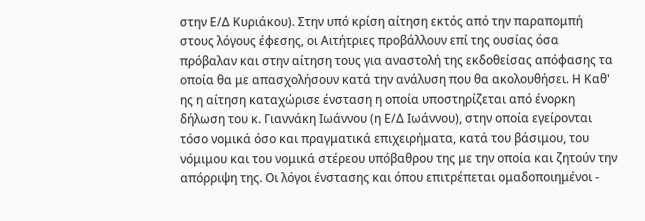στην Ε/Δ Κυριάκου). Στην υπό κρίση αίτηση εκτός από την παραπομπή στους λόγους έφεσης, οι Αιτήτριες προβάλλουν επί της ουσίας όσα πρόβαλαν και στην αίτηση τους για αναστολή της εκδοθείσας απόφασης τα οποία θα με απασχολήσουν κατά την ανάλυση που θα ακολουθήσει. Η Καθ' ης η αίτηση καταχώρισε ένσταση η οποία υποστηρίζεται από ένορκη δήλωση του κ. Γιαννάκη Ιωάννου (η Ε/Δ Ιωάννου), στην οποία εγείρονται τόσο νομικά όσο και πραγματικά επιχειρήματα, κατά του βάσιμου, του νόμιμου και του νομικά στέρεου υπόβαθρου της με την οποία και ζητούν την απόρριψη της. Οι λόγοι ένστασης και όπου επιτρέπεται ομαδοποιημένοι -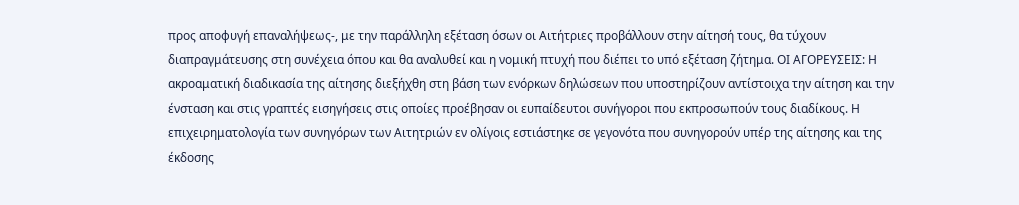προς αποφυγή επαναλήψεως-, με την παράλληλη εξέταση όσων οι Αιτήτριες προβάλλουν στην αίτησή τους, θα τύχουν διαπραγμάτευσης στη συνέχεια όπου και θα αναλυθεί και η νομική πτυχή που διέπει το υπό εξέταση ζήτημα. ΟΙ ΑΓΟΡΕΥΣΕΙΣ: Η ακροαματική διαδικασία της αίτησης διεξήχθη στη βάση των ενόρκων δηλώσεων που υποστηρίζουν αντίστοιχα την αίτηση και την ένσταση και στις γραπτές εισηγήσεις στις οποίες προέβησαν οι ευπαίδευτοι συνήγοροι που εκπροσωπούν τους διαδίκους. Η επιχειρηματολογία των συνηγόρων των Αιτητριών εν ολίγοις εστιάστηκε σε γεγονότα που συνηγορούν υπέρ της αίτησης και της έκδοσης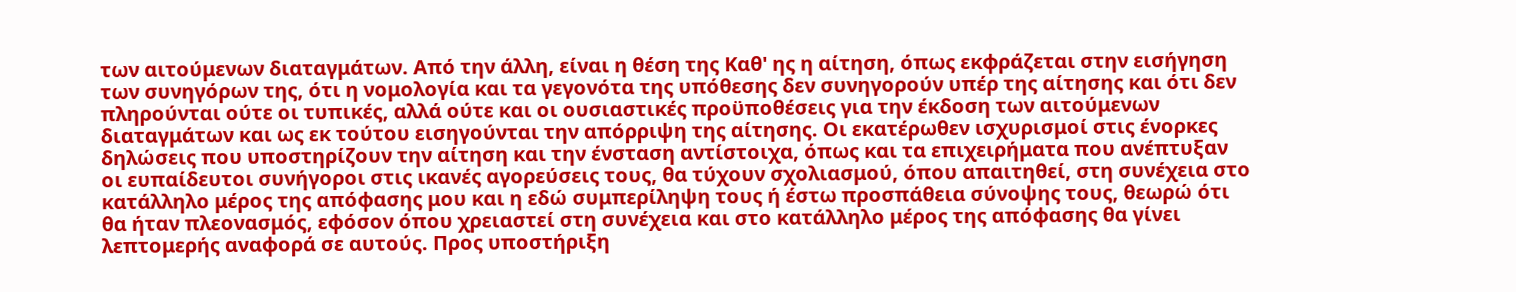των αιτούμενων διαταγμάτων. Από την άλλη, είναι η θέση της Καθ' ης η αίτηση, όπως εκφράζεται στην εισήγηση των συνηγόρων της, ότι η νομολογία και τα γεγονότα της υπόθεσης δεν συνηγορούν υπέρ της αίτησης και ότι δεν πληρούνται ούτε οι τυπικές, αλλά ούτε και οι ουσιαστικές προϋποθέσεις για την έκδοση των αιτούμενων διαταγμάτων και ως εκ τούτου εισηγούνται την απόρριψη της αίτησης. Οι εκατέρωθεν ισχυρισμοί στις ένορκες δηλώσεις που υποστηρίζουν την αίτηση και την ένσταση αντίστοιχα, όπως και τα επιχειρήματα που ανέπτυξαν οι ευπαίδευτοι συνήγοροι στις ικανές αγορεύσεις τους, θα τύχουν σχολιασμού, όπου απαιτηθεί, στη συνέχεια στο κατάλληλο μέρος της απόφασης μου και η εδώ συμπερίληψη τους ή έστω προσπάθεια σύνοψης τους, θεωρώ ότι θα ήταν πλεονασμός, εφόσον όπου χρειαστεί στη συνέχεια και στο κατάλληλο μέρος της απόφασης θα γίνει λεπτομερής αναφορά σε αυτούς. Προς υποστήριξη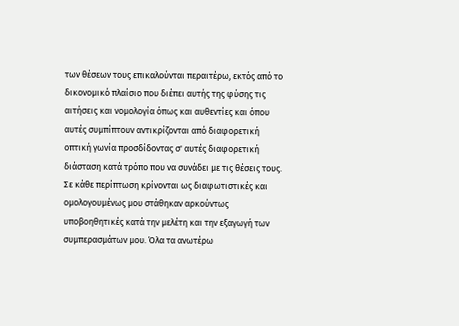των θέσεων τους επικαλούνται περαιτέρω, εκτός από το δικονομικό πλαίσιο που διέπει αυτής της φύσης τις αιτήσεις και νομολογία όπως και αυθεντίες και όπου αυτές συμπίπτουν αντικρίζονται από διαφορετική οπτική γωνία προσδίδοντας σ' αυτές διαφορετική διάσταση κατά τρόπο που να συνάδει με τις θέσεις τους. Σε κάθε περίπτωση κρίνονται ως διαφωτιστικές και ομολογουμένως μου στάθηκαν αρκούντως υποβοηθητικές κατά την μελέτη και την εξαγωγή των συμπερασμάτων μου. Όλα τα ανωτέρω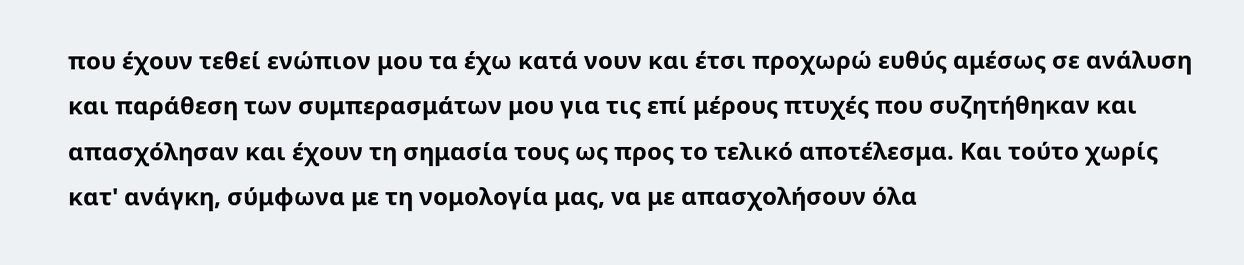που έχουν τεθεί ενώπιον μου τα έχω κατά νουν και έτσι προχωρώ ευθύς αμέσως σε ανάλυση και παράθεση των συμπερασμάτων μου για τις επί μέρους πτυχές που συζητήθηκαν και απασχόλησαν και έχουν τη σημασία τους ως προς το τελικό αποτέλεσμα. Και τούτο χωρίς κατ' ανάγκη, σύμφωνα με τη νομολογία μας, να με απασχολήσουν όλα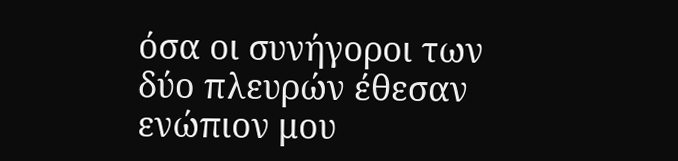όσα οι συνήγοροι των δύο πλευρών έθεσαν ενώπιον μου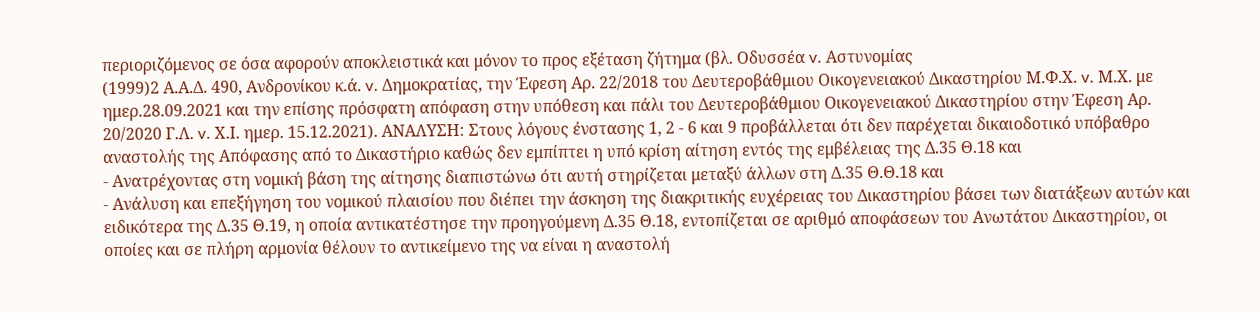περιοριζόμενος σε όσα αφορούν αποκλειστικά και μόνον το προς εξέταση ζήτημα (βλ. Οδυσσέα v. Αστυνομίας
(1999)2 Α.Α.Δ. 490, Ανδρονίκου κ.ά. v. Δημοκρατίας, την Έφεση Αρ. 22/2018 του Δευτεροβάθμιου Οικογενειακού Δικαστηρίου Μ.Φ.Χ. v. Μ.Χ. με ημερ.28.09.2021 και την επίσης πρόσφατη απόφαση στην υπόθεση και πάλι του Δευτεροβάθμιου Οικογενειακού Δικαστηρίου στην Έφεση Αρ. 20/2020 Γ.Λ. v. Χ.Ι. ημερ. 15.12.2021). ΑΝΑΛΥΣΗ: Στους λόγους ένστασης 1, 2 - 6 και 9 προβάλλεται ότι δεν παρέχεται δικαιοδοτικό υπόβαθρο αναστολής της Απόφασης από το Δικαστήριο καθώς δεν εμπίπτει η υπό κρίση αίτηση εντός της εμβέλειας της Δ.35 Θ.18 και
- Ανατρέχοντας στη νομική βάση της αίτησης διαπιστώνω ότι αυτή στηρίζεται μεταξύ άλλων στη Δ.35 Θ.Θ.18 και
- Ανάλυση και επεξήγηση του νομικού πλαισίου που διέπει την άσκηση της διακριτικής ευχέρειας του Δικαστηρίου βάσει των διατάξεων αυτών και ειδικότερα της Δ.35 Θ.19, η οποία αντικατέστησε την προηγούμενη Δ.35 Θ.18, εντοπίζεται σε αριθμό αποφάσεων του Ανωτάτου Δικαστηρίου, οι οποίες και σε πλήρη αρμονία θέλουν το αντικείμενο της να είναι η αναστολή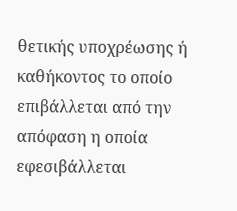θετικής υποχρέωσης ή καθήκοντος το οποίο επιβάλλεται από την απόφαση η οποία εφεσιβάλλεται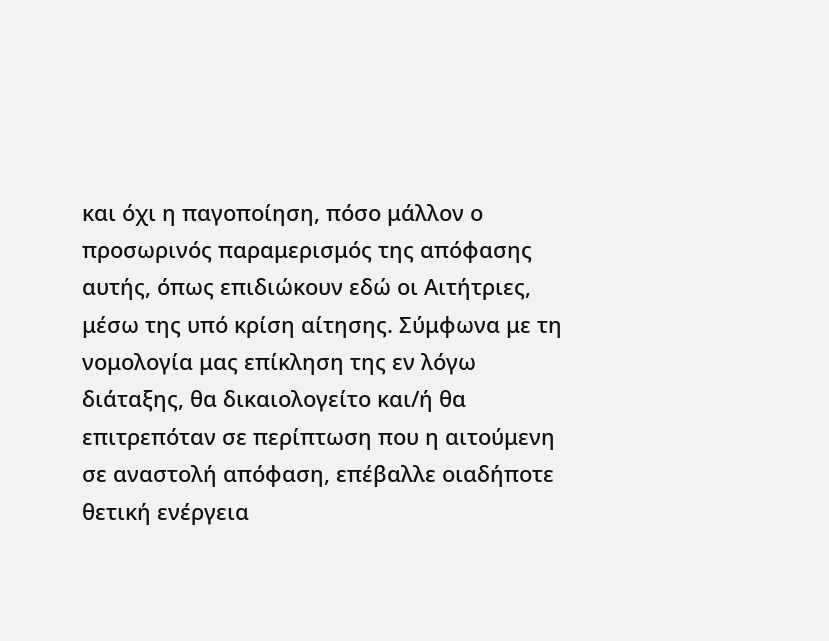και όχι η παγοποίηση, πόσο μάλλον ο προσωρινός παραμερισμός της απόφασης αυτής, όπως επιδιώκουν εδώ οι Αιτήτριες, μέσω της υπό κρίση αίτησης. Σύμφωνα με τη νομολογία μας επίκληση της εν λόγω διάταξης, θα δικαιολογείτο και/ή θα επιτρεπόταν σε περίπτωση που η αιτούμενη σε αναστολή απόφαση, επέβαλλε οιαδήποτε θετική ενέργεια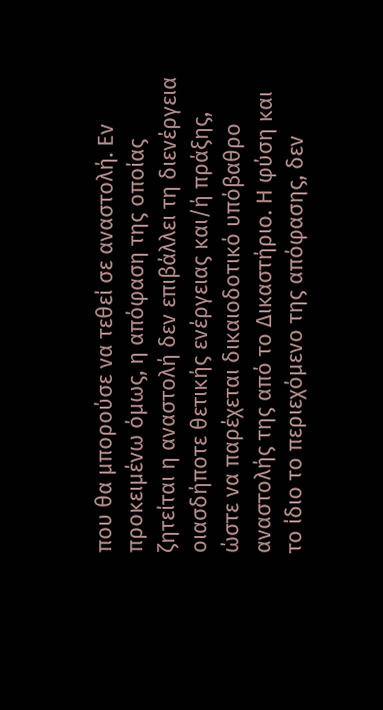που θα μπορούσε να τεθεί σε αναστολή. Εν προκειμένω όμως, η απόφαση της οποίας ζητείται η αναστολή δεν επιβάλλει τη διενέργεια οιασδήποτε θετικής ενέργειας και/ή πράξης, ώστε να παρέχεται δικαιοδοτικό υπόβαθρο αναστολής της από το Δικαστήριο. Η φύση και το ίδιο το περιεχόμενο της απόφασης, δεν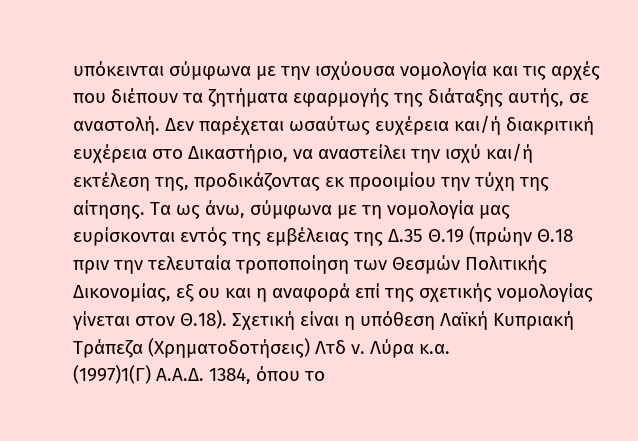υπόκεινται σύμφωνα με την ισχύουσα νομολογία και τις αρχές που διέπουν τα ζητήματα εφαρμογής της διάταξης αυτής, σε αναστολή. Δεν παρέχεται ωσαύτως ευχέρεια και/ή διακριτική ευχέρεια στο Δικαστήριο, να αναστείλει την ισχύ και/ή εκτέλεση της, προδικάζοντας εκ προοιμίου την τύχη της αίτησης. Τα ως άνω, σύμφωνα με τη νομολογία μας ευρίσκονται εντός της εμβέλειας της Δ.35 Θ.19 (πρώην Θ.18 πριν την τελευταία τροποποίηση των Θεσμών Πολιτικής Δικονομίας, εξ ου και η αναφορά επί της σχετικής νομολογίας γίνεται στον Θ.18). Σχετική είναι η υπόθεση Λαϊκή Κυπριακή Τράπεζα (Χρηματοδοτήσεις) Λτδ ν. Λύρα κ.α.
(1997)1(Γ) Α.Α.Δ. 1384, όπου το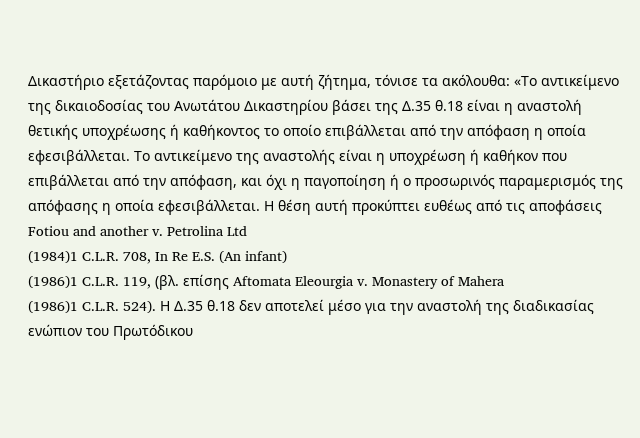Δικαστήριο εξετάζοντας παρόμοιο με αυτή ζήτημα, τόνισε τα ακόλουθα: «Το αντικείμενο της δικαιοδοσίας του Ανωτάτου Δικαστηρίου βάσει της Δ.35 θ.18 είναι η αναστολή θετικής υποχρέωσης ή καθήκοντος το οποίο επιβάλλεται από την απόφαση η οποία εφεσιβάλλεται. Το αντικείμενο της αναστολής είναι η υποχρέωση ή καθήκον που επιβάλλεται από την απόφαση, και όχι η παγοποίηση ή ο προσωρινός παραμερισμός της απόφασης η οποία εφεσιβάλλεται. Η θέση αυτή προκύπτει ευθέως από τις αποφάσεις Fotiou and another v. Petrolina Ltd
(1984)1 C.L.R. 708, In Re E.S. (An infant)
(1986)1 C.L.R. 119, (βλ. επίσης Aftomata Eleourgia v. Monastery of Mahera
(1986)1 C.L.R. 524). Η Δ.35 θ.18 δεν αποτελεί μέσο για την αναστολή της διαδικασίας ενώπιον του Πρωτόδικου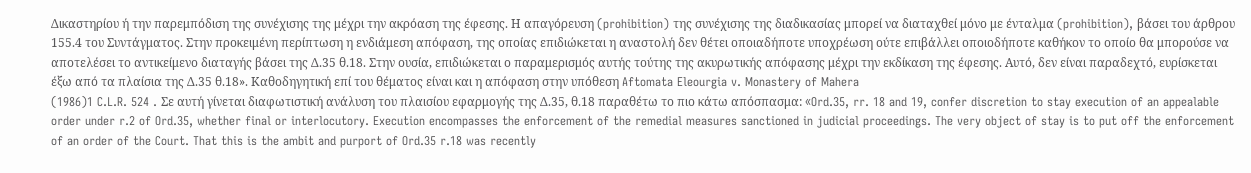Δικαστηρίου ή την παρεμπόδιση της συνέχισης της μέχρι την ακρόαση της έφεσης. Η απαγόρευση (prohibition) της συνέχισης της διαδικασίας μπορεί να διαταχθεί μόνο με ένταλμα (prohibition), βάσει του άρθρου 155.4 του Συντάγματος. Στην προκειμένη περίπτωση η ενδιάμεση απόφαση, της οποίας επιδιώκεται η αναστολή δεν θέτει οποιαδήποτε υποχρέωση ούτε επιβάλλει οποιοδήποτε καθήκον το οποίο θα μπορούσε να αποτελέσει το αντικείμενο διαταγής βάσει της Δ.35 θ.18. Στην ουσία, επιδιώκεται ο παραμερισμός αυτής τούτης της ακυρωτικής απόφασης μέχρι την εκδίκαση της έφεσης. Αυτό, δεν είναι παραδεχτό, ευρίσκεται έξω από τα πλαίσια της Δ.35 θ.18». Καθοδηγητική επί του θέματος είναι και η απόφαση στην υπόθεση Aftomata Eleourgia v. Monastery of Mahera
(1986)1 C.L.R. 524 . Σε αυτή γίνεται διαφωτιστική ανάλυση του πλαισίου εφαρμογής της Δ.35, θ.18 παραθέτω το πιο κάτω απόσπασμα: «Ord.35, rr. 18 and 19, confer discretion to stay execution of an appealable order under r.2 of Ord.35, whether final or interlocutory. Execution encompasses the enforcement of the remedial measures sanctioned in judicial proceedings. The very object of stay is to put off the enforcement of an order of the Court. That this is the ambit and purport of Ord.35 r.18 was recently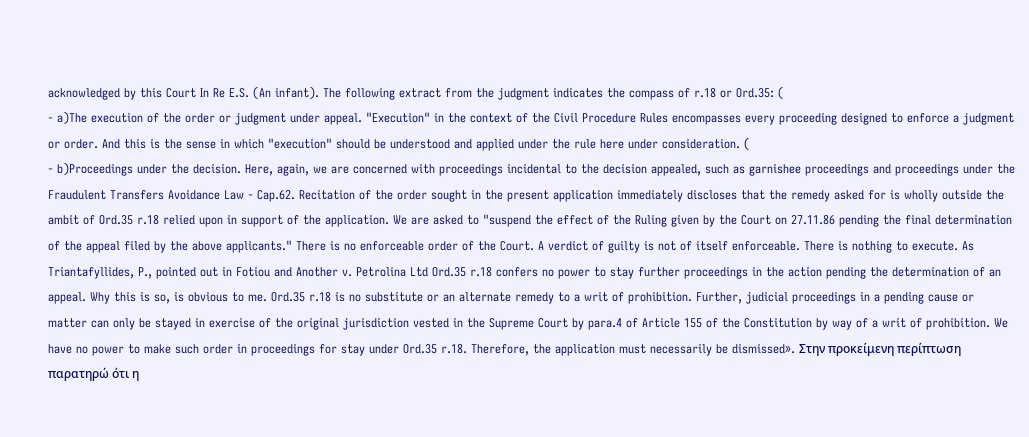acknowledged by this Court In Re E.S. (An infant). The following extract from the judgment indicates the compass of r.18 or Ord.35: (
- a)The execution of the order or judgment under appeal. "Execution" in the context of the Civil Procedure Rules encompasses every proceeding designed to enforce a judgment or order. And this is the sense in which "execution" should be understood and applied under the rule here under consideration. (
- b)Proceedings under the decision. Here, again, we are concerned with proceedings incidental to the decision appealed, such as garnishee proceedings and proceedings under the Fraudulent Transfers Avoidance Law - Cap.62. Recitation of the order sought in the present application immediately discloses that the remedy asked for is wholly outside the ambit of Ord.35 r.18 relied upon in support of the application. We are asked to "suspend the effect of the Ruling given by the Court on 27.11.86 pending the final determination of the appeal filed by the above applicants." There is no enforceable order of the Court. A verdict of guilty is not of itself enforceable. There is nothing to execute. As Triantafyllides, P., pointed out in Fotiou and Another v. Petrolina Ltd Ord.35 r.18 confers no power to stay further proceedings in the action pending the determination of an appeal. Why this is so, is obvious to me. Ord.35 r.18 is no substitute or an alternate remedy to a writ of prohibition. Further, judicial proceedings in a pending cause or matter can only be stayed in exercise of the original jurisdiction vested in the Supreme Court by para.4 of Article 155 of the Constitution by way of a writ of prohibition. We have no power to make such order in proceedings for stay under Ord.35 r.18. Therefore, the application must necessarily be dismissed». Στην προκείμενη περίπτωση παρατηρώ ότι η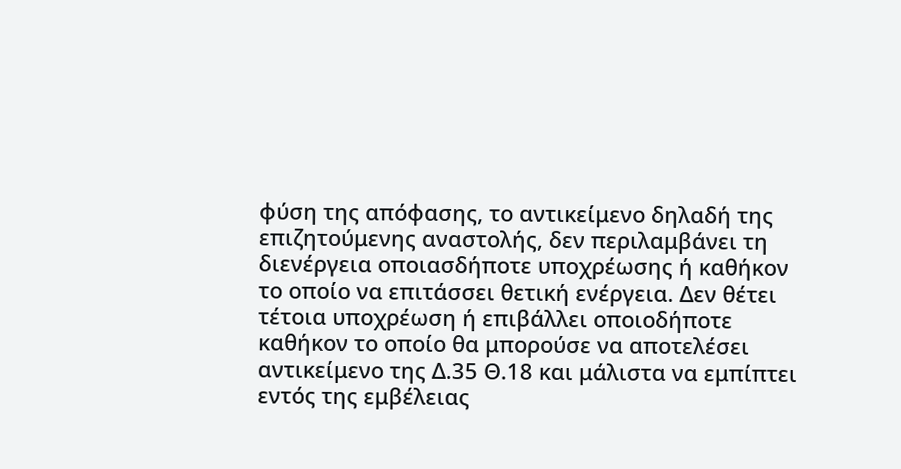φύση της απόφασης, το αντικείμενο δηλαδή της επιζητούμενης αναστολής, δεν περιλαμβάνει τη διενέργεια οποιασδήποτε υποχρέωσης ή καθήκον το οποίο να επιτάσσει θετική ενέργεια. Δεν θέτει τέτοια υποχρέωση ή επιβάλλει οποιοδήποτε καθήκον το οποίο θα μπορούσε να αποτελέσει αντικείμενο της Δ.35 Θ.18 και μάλιστα να εμπίπτει εντός της εμβέλειας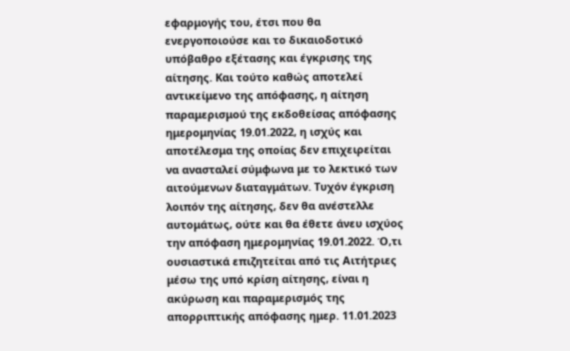εφαρμογής του, έτσι που θα ενεργοποιούσε και το δικαιοδοτικό υπόβαθρο εξέτασης και έγκρισης της αίτησης. Και τούτο καθώς αποτελεί αντικείμενο της απόφασης, η αίτηση παραμερισμού της εκδοθείσας απόφασης ημερομηνίας 19.01.2022, η ισχύς και αποτέλεσμα της οποίας δεν επιχειρείται να ανασταλεί σύμφωνα με το λεκτικό των αιτούμενων διαταγμάτων. Τυχόν έγκριση λοιπόν της αίτησης, δεν θα ανέστελλε αυτομάτως, ούτε και θα έθετε άνευ ισχύος την απόφαση ημερομηνίας 19.01.2022. Ό,τι ουσιαστικά επιζητείται από τις Αιτήτριες μέσω της υπό κρίση αίτησης, είναι η ακύρωση και παραμερισμός της απορριπτικής απόφασης ημερ. 11.01.2023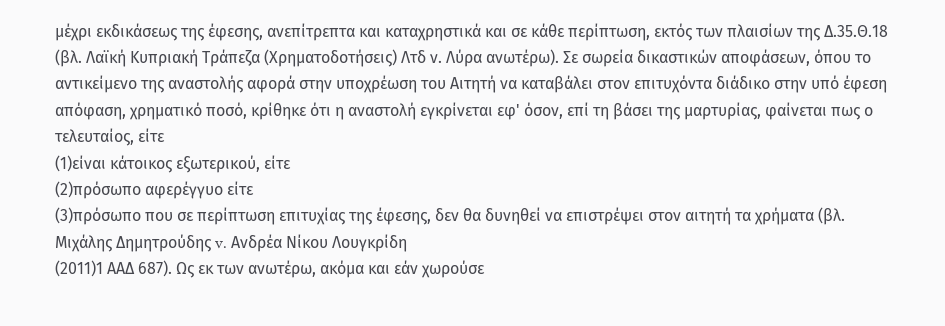μέχρι εκδικάσεως της έφεσης, ανεπίτρεπτα και καταχρηστικά και σε κάθε περίπτωση, εκτός των πλαισίων της Δ.35.Θ.18 (βλ. Λαϊκή Κυπριακή Τράπεζα (Χρηματοδοτήσεις) Λτδ ν. Λύρα ανωτέρω). Σε σωρεία δικαστικών αποφάσεων, όπου το αντικείμενο της αναστολής αφορά στην υποχρέωση του Αιτητή να καταβάλει στον επιτυχόντα διάδικο στην υπό έφεση απόφαση, χρηματικό ποσό, κρίθηκε ότι η αναστολή εγκρίνεται εφ' όσον, επί τη βάσει της μαρτυρίας, φαίνεται πως ο τελευταίος, είτε
(1)είναι κάτοικος εξωτερικού, είτε
(2)πρόσωπο αφερέγγυο είτε
(3)πρόσωπο που σε περίπτωση επιτυχίας της έφεσης, δεν θα δυνηθεί να επιστρέψει στον αιτητή τα χρήματα (βλ. Μιχάλης Δημητρούδης v. Ανδρέα Νίκου Λουγκρίδη
(2011)1 ΑΑΔ 687). Ως εκ των ανωτέρω, ακόμα και εάν χωρούσε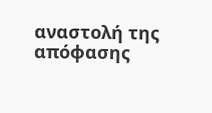αναστολή της απόφασης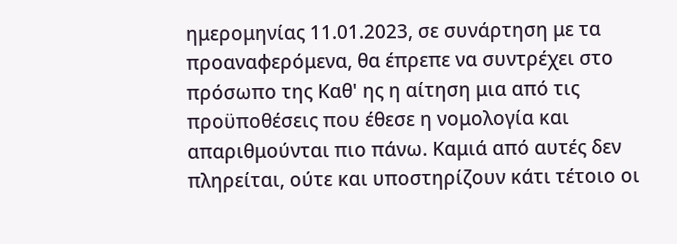ημερομηνίας 11.01.2023, σε συνάρτηση με τα προαναφερόμενα, θα έπρεπε να συντρέχει στο πρόσωπο της Καθ' ης η αίτηση μια από τις προϋποθέσεις που έθεσε η νομολογία και απαριθμούνται πιο πάνω. Καμιά από αυτές δεν πληρείται, ούτε και υποστηρίζουν κάτι τέτοιο οι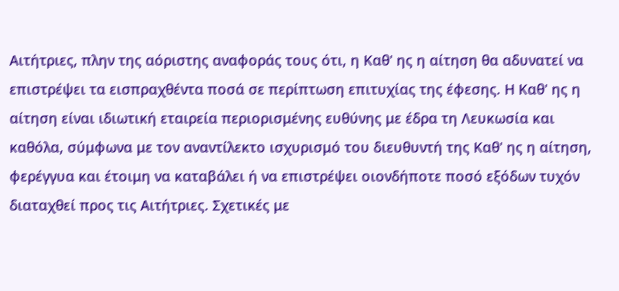Αιτήτριες, πλην της αόριστης αναφοράς τους ότι, η Καθ' ης η αίτηση θα αδυνατεί να επιστρέψει τα εισπραχθέντα ποσά σε περίπτωση επιτυχίας της έφεσης. Η Καθ' ης η αίτηση είναι ιδιωτική εταιρεία περιορισμένης ευθύνης με έδρα τη Λευκωσία και καθόλα, σύμφωνα με τον αναντίλεκτο ισχυρισμό του διευθυντή της Καθ' ης η αίτηση, φερέγγυα και έτοιμη να καταβάλει ή να επιστρέψει οιονδήποτε ποσό εξόδων τυχόν διαταχθεί προς τις Αιτήτριες. Σχετικές με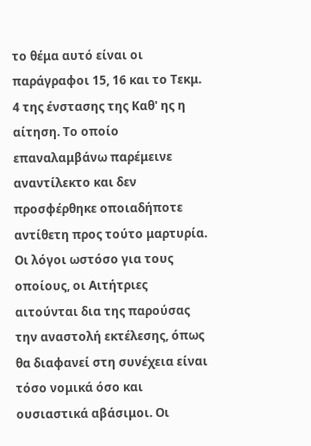το θέμα αυτό είναι οι παράγραφοι 15, 16 και το Τεκμ. 4 της ένστασης της Καθ' ης η αίτηση. Το οποίο επαναλαμβάνω παρέμεινε αναντίλεκτο και δεν προσφέρθηκε οποιαδήποτε αντίθετη προς τούτο μαρτυρία. Οι λόγοι ωστόσο για τους οποίους, οι Αιτήτριες αιτούνται δια της παρούσας την αναστολή εκτέλεσης, όπως θα διαφανεί στη συνέχεια είναι τόσο νομικά όσο και ουσιαστικά αβάσιμοι. Οι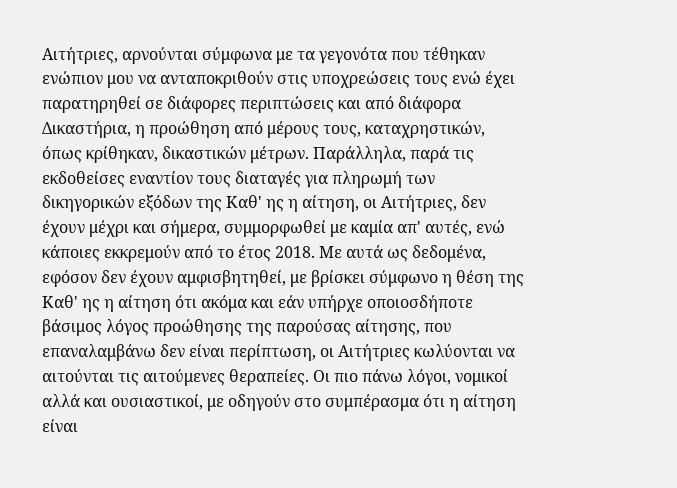Αιτήτριες, αρνούνται σύμφωνα με τα γεγονότα που τέθηκαν ενώπιον μου να ανταποκριθούν στις υποχρεώσεις τους ενώ έχει παρατηρηθεί σε διάφορες περιπτώσεις και από διάφορα Δικαστήρια, η προώθηση από μέρους τους, καταχρηστικών, όπως κρίθηκαν, δικαστικών μέτρων. Παράλληλα, παρά τις εκδοθείσες εναντίον τους διαταγές για πληρωμή των δικηγορικών εξόδων της Καθ' ης η αίτηση, οι Αιτήτριες, δεν έχουν μέχρι και σήμερα, συμμορφωθεί με καμία απ' αυτές, ενώ κάποιες εκκρεμούν από το έτος 2018. Με αυτά ως δεδομένα, εφόσον δεν έχουν αμφισβητηθεί, με βρίσκει σύμφωνο η θέση της Καθ' ης η αίτηση ότι ακόμα και εάν υπήρχε οποιοσδήποτε βάσιμος λόγος προώθησης της παρούσας αίτησης, που επαναλαμβάνω δεν είναι περίπτωση, οι Αιτήτριες κωλύονται να αιτούνται τις αιτούμενες θεραπείες. Οι πιο πάνω λόγοι, νομικοί αλλά και ουσιαστικοί, με οδηγούν στο συμπέρασμα ότι η αίτηση είναι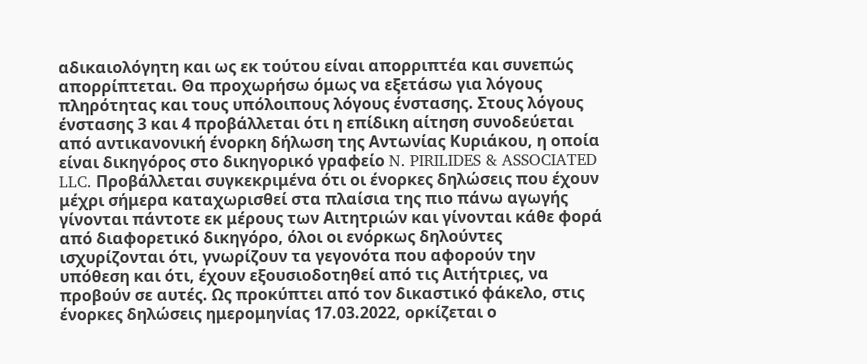αδικαιολόγητη και ως εκ τούτου είναι απορριπτέα και συνεπώς απορρίπτεται. Θα προχωρήσω όμως να εξετάσω για λόγους πληρότητας και τους υπόλοιπους λόγους ένστασης. Στους λόγους ένστασης 3 και 4 προβάλλεται ότι η επίδικη αίτηση συνοδεύεται από αντικανονική ένορκη δήλωση της Αντωνίας Κυριάκου, η οποία είναι δικηγόρος στο δικηγορικό γραφείο N. PIRILIDES & ASSOCIATED LLC. Προβάλλεται συγκεκριμένα ότι οι ένορκες δηλώσεις που έχουν μέχρι σήμερα καταχωρισθεί στα πλαίσια της πιο πάνω αγωγής γίνονται πάντοτε εκ μέρους των Αιτητριών και γίνονται κάθε φορά από διαφορετικό δικηγόρο, όλοι οι ενόρκως δηλούντες ισχυρίζονται ότι, γνωρίζουν τα γεγονότα που αφορούν την υπόθεση και ότι, έχουν εξουσιοδοτηθεί από τις Αιτήτριες, να προβούν σε αυτές. Ως προκύπτει από τον δικαστικό φάκελο, στις ένορκες δηλώσεις ημερομηνίας 17.03.2022, ορκίζεται ο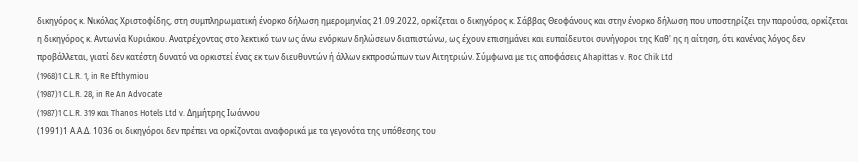δικηγόρος κ. Νικόλας Χριστοφίδης, στη συμπληρωματική ένορκο δήλωση ημερομηνίας 21.09.2022, ορκίζεται ο δικηγόρος κ. Σάββας Θεοφάνους και στην ένορκο δήλωση που υποστηρίζει την παρούσα, ορκίζεται η δικηγόρος κ. Αντωνία Κυριάκου. Ανατρέχοντας στο λεκτικό των ως άνω ενόρκων δηλώσεων διαπιστώνω, ως έχουν επισημάνει και ευπαίδευτοι συνήγοροι της Καθ' ης η αίτηση, ότι κανένας λόγος δεν προβάλλεται, γιατί δεν κατέστη δυνατό να ορκιστεί ένας εκ των διευθυντών ή άλλων εκπροσώπων των Αιτητριών. Σύμφωνα με τις αποφάσεις Ahapittas v. Roc Chik Ltd
(1968)1 C.L.R. 1, in Re Efthymiou
(1987)1 C.L.R. 28, in Re An Advocate
(1987)1 C.L.R. 319 και Thanos Hotels Ltd v. Δημήτρης Ιωάννου
(1991)1 Α.Α.Δ. 1036 oι δικηγόροι δεν πρέπει να ορκίζονται αναφορικά με τα γεγονότα της υπόθεσης του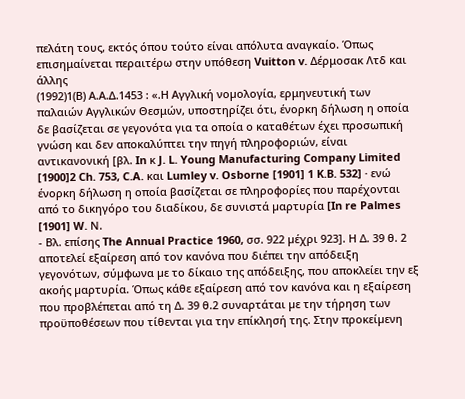πελάτη τους, εκτός όπου τούτο είναι απόλυτα αναγκαίο. Όπως επισημαίνεται περαιτέρω στην υπόθεση Vuitton v. Δέρμοσακ Λτδ και άλλης
(1992)1(Β) Α.Α.Δ.1453 : «.Η Αγγλική νοµολογία, ερμηνευτική των παλαιών Αγγλικών Θεσμών, υποστηρίζει ότι, ένορκη δήλωση η οποία δε βασίζεται σε γεγονότα για τα οποία ο καταθέτων έχει προσωπική γνώση και δεν αποκαλύπτει την πηγή πληροφοριών, είναι αντικανονική [βλ. In κ J. L. Young Manufacturing Company Limited [1900]2 Ch. 753, C.A. και Lumley v. Osborne [1901] 1 K.B. 532] · ενώ ένορκη δήλωση η οποία βασίζεται σε πληροφορίες που παρέχονται από το δικηγόρο του διαδίκου, δε συνιστά µαρτυρία [In re Palmes [1901] W. Ν.
- Βλ. επίσης The Annual Practice 1960, σσ. 922 µέχρι 923]. Η ∆. 39 θ. 2 αποτελεί εξαίρεση από τον κανόνα που διέπει την απόδειξη γεγονότων, σύµφωνα µε το δίκαιο της απόδειξης, που αποκλείει την εξ ακοής µαρτυρία. Όπως κάθε εξαίρεση από τον κανόνα και η εξαίρεση που προβλέπεται από τη ∆. 39 θ.2 συναρτάται µε την τήρηση των προϋποθέσεων που τίθενται για την επίκλησή της. Στην προκείµενη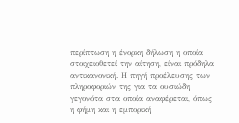περίπτωση η ένορκη δήλωση η οποία στοιχειοθετεί την αίτηση, είναι πρόδηλα αντικανονική. Η πηγή προέλευσης των πληροφοριών της για τα ουσιώδη γεγονότα στα οποία αναφέρεται, όπως η φήμη και η εμπορική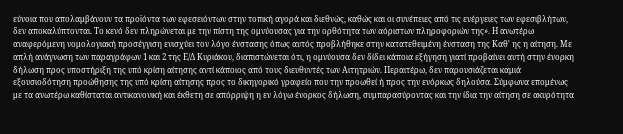εύνοια που απολαμβάνουν τα προϊόντα των εφεσειόντων στην τοπική αγορά και διεθνώς, καθώς και οι συνέπειες από τις ενέργειες των εφεσιβλήτων, δεν αποκαλύπτονται. Το κενό δεν πληρώνεται µε την πίστη της ομνύουσας για την ορθότητα των αόριστων πληροφοριών της». Η ανωτέρω αναφερόμενη νομολογιακή προσέγγιση ενισχύει τον λόγο ένστασης όπως αυτός προβλήθηκε στην κατατεθειμένη ένσταση της Καθ' ης η αίτηση. Με απλή ανάγνωση των παραγράφων 1 και 2 της Ε/Δ Κυριάκου, διαπιστώνεται ότι, η ομνύουσα δεν δίδει κάποια εξήγηση γιατί προβαίνει αυτή στην ένορκη δήλωση προς υποστήριξη της υπό κρίση αίτησης αντί κάποιος από τους διευθυντές των Αιτητριών. Περαιτέρω, δεν παρουσιάζεται καμιά εξουσιοδότηση προώθησης της υπό κρίση αίτησης προς το δικηγορικό γραφείο που την προωθεί ή προς την ενόρκως δηλούσα. Σύμφωνα επομένως με τα ανωτέρω καθίσταται αντικανονική και έκθετη σε απόρριψη η εν λόγω ένορκος δήλωση, συμπαρασύροντας και την ίδια την αίτηση σε ακυρότητα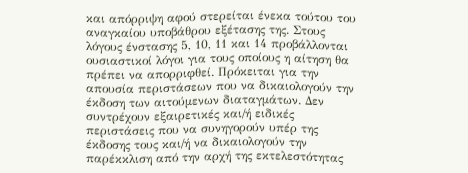και απόρριψη αφού στερείται ένεκα τούτου του αναγκαίου υποβάθρου εξέτασης της. Στους λόγους ένστασης 5, 10, 11 και 14 προβάλλονται ουσιαστικοί λόγοι για τους οποίους η αίτηση θα πρέπει να απορριφθεί. Πρόκειται για την απουσία περιστάσεων που να δικαιολογούν την έκδοση των αιτούμενων διαταγμάτων. Δεν συντρέχουν εξαιρετικές και/ή ειδικές περιστάσεις που να συνηγορούν υπέρ της έκδοσης τους και/ή να δικαιολογούν την παρέκκλιση από την αρχή της εκτελεστότητας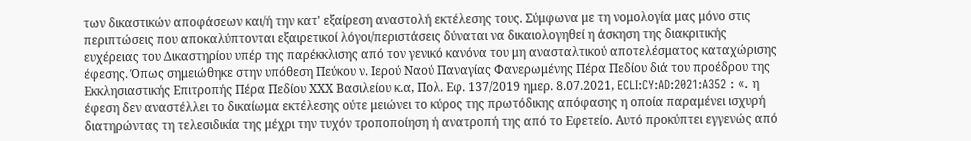των δικαστικών αποφάσεων και/ή την κατ' εξαίρεση αναστολή εκτέλεσης τους. Σύμφωνα με τη νομολογία μας μόνο στις περιπτώσεις που αποκαλύπτονται εξαιρετικοί λόγοι/περιστάσεις δύναται να δικαιολογηθεί η άσκηση της διακριτικής ευχέρειας του Δικαστηρίου υπέρ της παρέκκλισης από τον γενικό κανόνα του μη ανασταλτικού αποτελέσματος καταχώρισης έφεσης. Όπως σημειώθηκε στην υπόθεση Πεύκου ν. Ιερού Ναού Παναγίας Φανερωμένης Πέρα Πεδίου διά του προέδρου της Εκκλησιαστικής Επιτροπής Πέρα Πεδίου ΧΧΧ Βασιλείου κ.α, Πολ. Εφ. 137/2019 ημερ. 8.07.2021, ECLI:CY:AD:2021:A352 : «. η έφεση δεν αναστέλλει το δικαίωμα εκτέλεσης ούτε μειώνει το κύρος της πρωτόδικης απόφασης η οποία παραμένει ισχυρή διατηρώντας τη τελεσιδικία της μέχρι την τυχόν τροποποίηση ή ανατροπή της από το Εφετείο. Αυτό προκύπτει εγγενώς από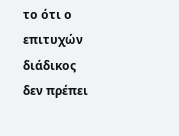το ότι ο επιτυχών διάδικος δεν πρέπει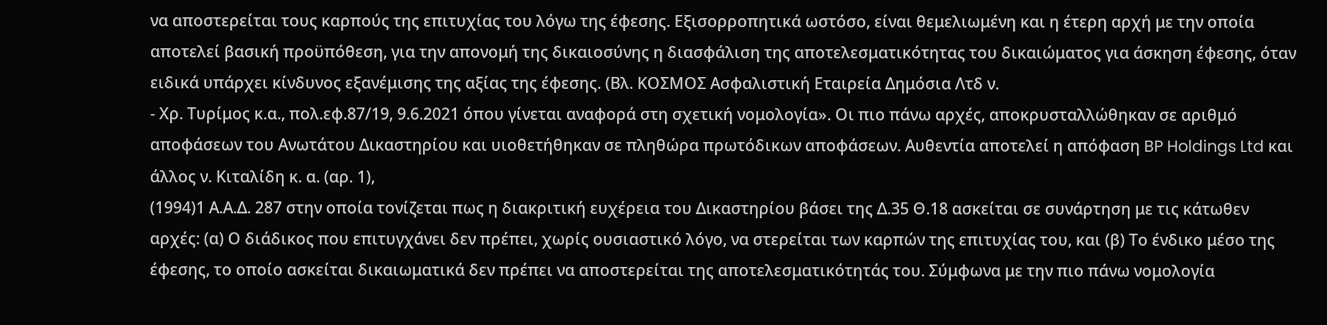να αποστερείται τους καρπούς της επιτυχίας του λόγω της έφεσης. Εξισορροπητικά ωστόσο, είναι θεμελιωμένη και η έτερη αρχή με την οποία αποτελεί βασική προϋπόθεση, για την απονομή της δικαιοσύνης η διασφάλιση της αποτελεσματικότητας του δικαιώματος για άσκηση έφεσης, όταν ειδικά υπάρχει κίνδυνος εξανέμισης της αξίας της έφεσης. (Βλ. ΚΟΣΜΟΣ Ασφαλιστική Εταιρεία Δημόσια Λτδ ν.
- Χρ. Τυρίμος κ.α., πολ.εφ.87/19, 9.6.2021 όπου γίνεται αναφορά στη σχετική νομολογία». Οι πιο πάνω αρχές, αποκρυσταλλώθηκαν σε αριθμό αποφάσεων του Ανωτάτου Δικαστηρίου και υιοθετήθηκαν σε πληθώρα πρωτόδικων αποφάσεων. Αυθεντία αποτελεί η απόφαση BP Holdings Ltd και άλλος ν. Κιταλίδη κ. α. (αρ. 1),
(1994)1 Α.Α.Δ. 287 στην οποία τονίζεται πως η διακριτική ευχέρεια του Δικαστηρίου βάσει της Δ.35 Θ.18 ασκείται σε συνάρτηση με τις κάτωθεν αρχές: (α) Ο διάδικος που επιτυγχάνει δεν πρέπει, χωρίς ουσιαστικό λόγο, να στερείται των καρπών της επιτυχίας του, και (β) Το ένδικο μέσο της έφεσης, το οποίο ασκείται δικαιωματικά δεν πρέπει να αποστερείται της αποτελεσματικότητάς του. Σύμφωνα με την πιο πάνω νομολογία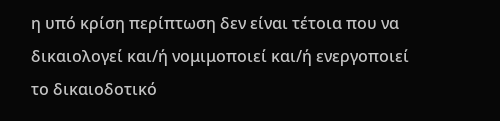η υπό κρίση περίπτωση δεν είναι τέτοια που να δικαιολογεί και/ή νομιμοποιεί και/ή ενεργοποιεί το δικαιοδοτικό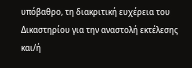υπόβαθρο, τη διακριτική ευχέρεια του Δικαστηρίου για την αναστολή εκτέλεσης και/ή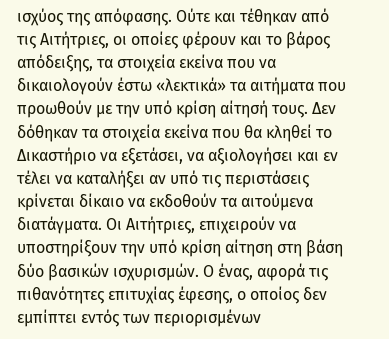ισχύος της απόφασης. Ούτε και τέθηκαν από τις Αιτήτριες, οι οποίες φέρουν και το βάρος απόδειξης, τα στοιχεία εκείνα που να δικαιολογούν έστω «λεκτικά» τα αιτήματα που προωθούν με την υπό κρίση αίτησή τους. Δεν δόθηκαν τα στοιχεία εκείνα που θα κληθεί το Δικαστήριο να εξετάσει, να αξιολογήσει και εν τέλει να καταλήξει αν υπό τις περιστάσεις κρίνεται δίκαιο να εκδοθούν τα αιτούμενα διατάγματα. Οι Αιτήτριες, επιχειρούν να υποστηρίξουν την υπό κρίση αίτηση στη βάση δύο βασικών ισχυρισμών. Ο ένας, αφορά τις πιθανότητες επιτυχίας έφεσης, ο οποίος δεν εμπίπτει εντός των περιορισμένων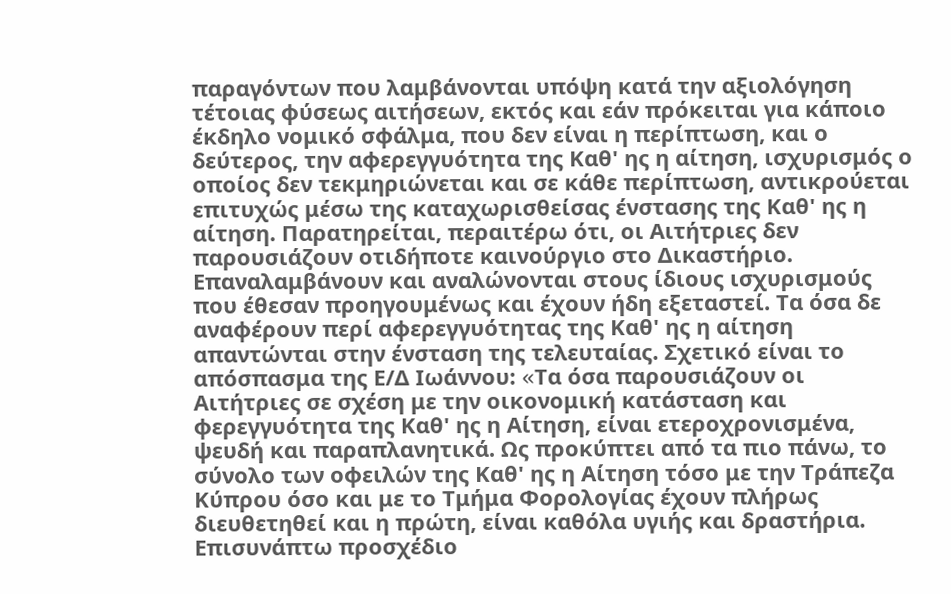παραγόντων που λαμβάνονται υπόψη κατά την αξιολόγηση τέτοιας φύσεως αιτήσεων, εκτός και εάν πρόκειται για κάποιο έκδηλο νομικό σφάλμα, που δεν είναι η περίπτωση, και ο δεύτερος, την αφερεγγυότητα της Καθ' ης η αίτηση, ισχυρισμός ο οποίος δεν τεκμηριώνεται και σε κάθε περίπτωση, αντικρούεται επιτυχώς μέσω της καταχωρισθείσας ένστασης της Καθ' ης η αίτηση. Παρατηρείται, περαιτέρω ότι, οι Αιτήτριες δεν παρουσιάζουν οτιδήποτε καινούργιο στο Δικαστήριο. Επαναλαμβάνουν και αναλώνονται στους ίδιους ισχυρισμούς που έθεσαν προηγουμένως και έχουν ήδη εξεταστεί. Τα όσα δε αναφέρουν περί αφερεγγυότητας της Καθ' ης η αίτηση απαντώνται στην ένσταση της τελευταίας. Σχετικό είναι το απόσπασμα της Ε/Δ Ιωάννου: «Tα όσα παρουσιάζουν οι Αιτήτριες σε σχέση με την οικονομική κατάσταση και φερεγγυότητα της Καθ' ης η Αίτηση, είναι ετεροχρονισμένα, ψευδή και παραπλανητικά. Ως προκύπτει από τα πιο πάνω, το σύνολο των οφειλών της Καθ' ης η Αίτηση τόσο με την Τράπεζα Κύπρου όσο και με το Τμήμα Φορολογίας έχουν πλήρως διευθετηθεί και η πρώτη, είναι καθόλα υγιής και δραστήρια. Επισυνάπτω προσχέδιο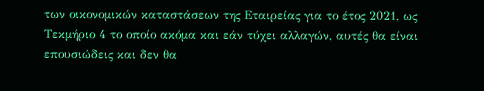των οικονομικών καταστάσεων της Εταιρείας για το έτος 2021, ως Τεκμήριο 4 το οποίο ακόμα και εάν τύχει αλλαγών, αυτές θα είναι επουσιώδεις και δεν θα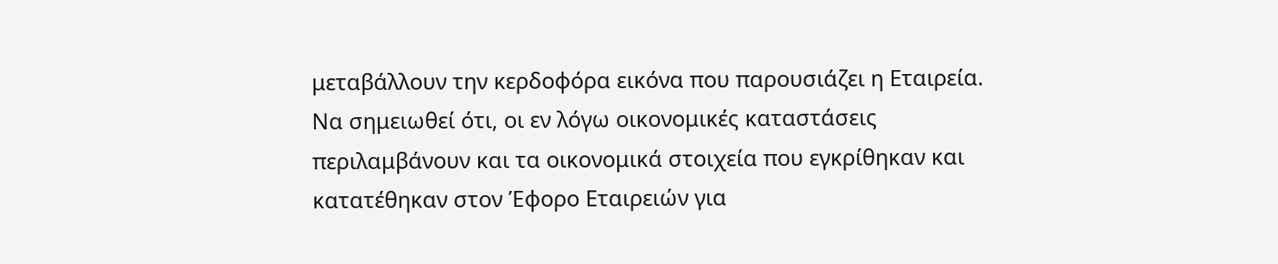μεταβάλλουν την κερδοφόρα εικόνα που παρουσιάζει η Εταιρεία. Να σημειωθεί ότι, οι εν λόγω οικονομικές καταστάσεις περιλαμβάνουν και τα οικονομικά στοιχεία που εγκρίθηκαν και κατατέθηκαν στον Έφορο Εταιρειών για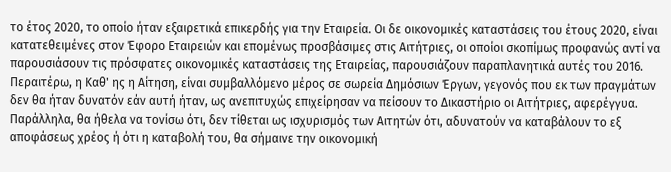το έτος 2020, το οποίο ήταν εξαιρετικά επικερδής για την Εταιρεία. Οι δε οικονομικές καταστάσεις του έτους 2020, είναι κατατεθειμένες στον Έφορο Εταιρειών και επομένως προσβάσιμες στις Αιτήτριες, οι οποίοι σκοπίμως προφανώς αντί να παρουσιάσουν τις πρόσφατες οικονομικές καταστάσεις της Εταιρείας, παρουσιάζουν παραπλανητικά αυτές του 2016. Περαιτέρω, η Καθ' ης η Αίτηση, είναι συμβαλλόμενο μέρος σε σωρεία Δημόσιων Έργων, γεγονός που εκ των πραγμάτων δεν θα ήταν δυνατόν εάν αυτή ήταν, ως ανεπιτυχώς επιχείρησαν να πείσουν το Δικαστήριο οι Αιτήτριες, αφερέγγυα. Παράλληλα, θα ήθελα να τονίσω ότι, δεν τίθεται ως ισχυρισμός των Αιτητών ότι, αδυνατούν να καταβάλουν το εξ αποφάσεως χρέος ή ότι η καταβολή του, θα σήμαινε την οικονομική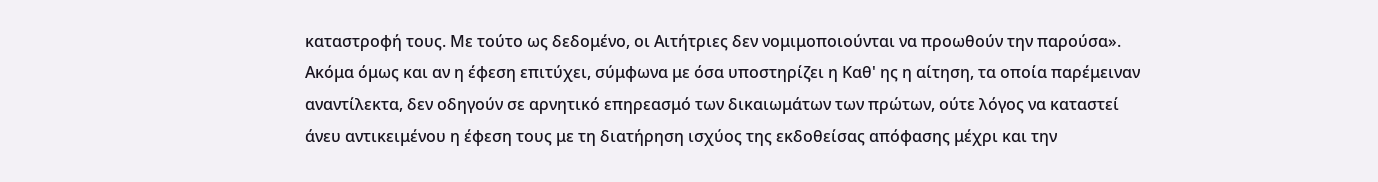καταστροφή τους. Με τούτο ως δεδομένο, οι Αιτήτριες δεν νομιμοποιούνται να προωθούν την παρούσα». Ακόμα όμως και αν η έφεση επιτύχει, σύμφωνα με όσα υποστηρίζει η Καθ' ης η αίτηση, τα οποία παρέμειναν αναντίλεκτα, δεν οδηγούν σε αρνητικό επηρεασμό των δικαιωμάτων των πρώτων, ούτε λόγος να καταστεί άνευ αντικειμένου η έφεση τους με τη διατήρηση ισχύος της εκδοθείσας απόφασης μέχρι και την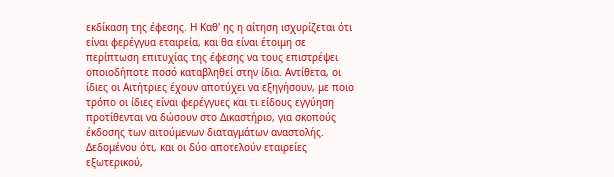εκδίκαση της έφεσης. Η Καθ' ης η αίτηση ισχυρίζεται ότι είναι φερέγγυα εταιρεία, και θα είναι έτοιμη σε περίπτωση επιτυχίας της έφεσης να τους επιστρέψει οποιοδήποτε ποσό καταβληθεί στην ίδια. Αντίθετα, οι ίδιες οι Αιτήτριες έχουν αποτύχει να εξηγήσουν, με ποιο τρόπο οι ίδιες είναι φερέγγυες και τι είδους εγγύηση προτίθενται να δώσουν στο Δικαστήριο, για σκοπούς έκδοσης των αιτούμενων διαταγμάτων αναστολής. Δεδομένου ότι, και οι δύο αποτελούν εταιρείες εξωτερικού,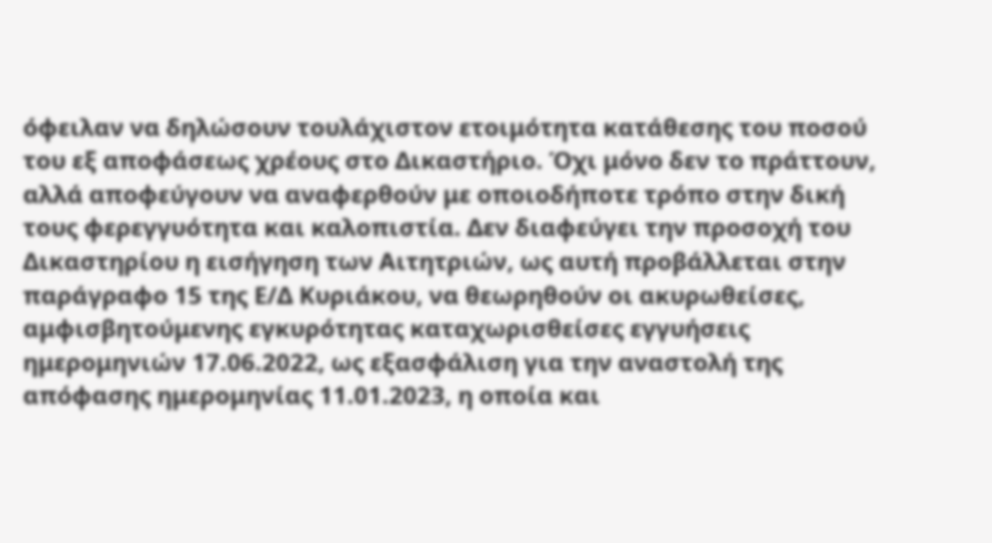όφειλαν να δηλώσουν τουλάχιστον ετοιμότητα κατάθεσης του ποσού του εξ αποφάσεως χρέους στο Δικαστήριο. Όχι μόνο δεν το πράττουν, αλλά αποφεύγουν να αναφερθούν με οποιοδήποτε τρόπο στην δική τους φερεγγυότητα και καλοπιστία. Δεν διαφεύγει την προσοχή του Δικαστηρίου η εισήγηση των Αιτητριών, ως αυτή προβάλλεται στην παράγραφο 15 της Ε/Δ Κυριάκου, να θεωρηθούν οι ακυρωθείσες, αμφισβητούμενης εγκυρότητας καταχωρισθείσες εγγυήσεις ημερομηνιών 17.06.2022, ως εξασφάλιση για την αναστολή της απόφασης ημερομηνίας 11.01.2023, η οποία και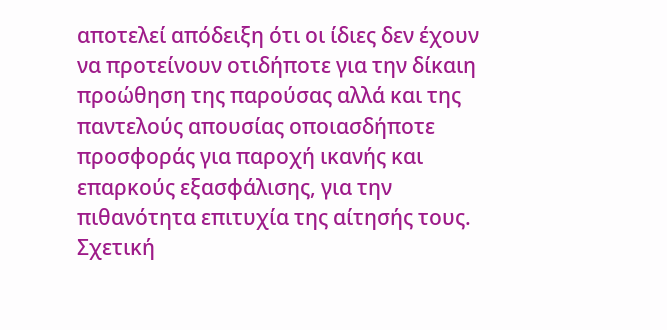αποτελεί απόδειξη ότι οι ίδιες δεν έχουν να προτείνουν οτιδήποτε για την δίκαιη προώθηση της παρούσας αλλά και της παντελούς απουσίας οποιασδήποτε προσφοράς για παροχή ικανής και επαρκούς εξασφάλισης, για την πιθανότητα επιτυχία της αίτησής τους. Σχετική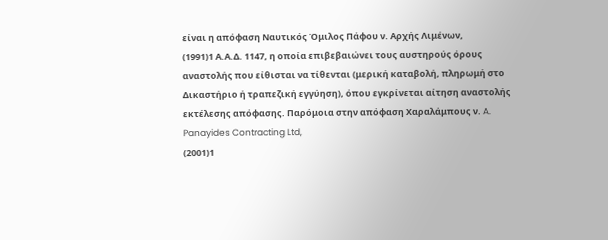είναι η απόφαση Ναυτικός Όμιλος Πάφου ν. Αρχής Λιμένων,
(1991)1 Α.Α.Δ. 1147, η οποία επιβεβαιώνει τους αυστηρούς όρους αναστολής που είθισται να τίθενται (μερική καταβολή, πληρωμή στο Δικαστήριο ή τραπεζική εγγύηση), όπου εγκρίνεται αίτηση αναστολής εκτέλεσης απόφασης. Παρόμοια στην απόφαση Χαραλάμπους ν. A. Panayides Contracting Ltd,
(2001)1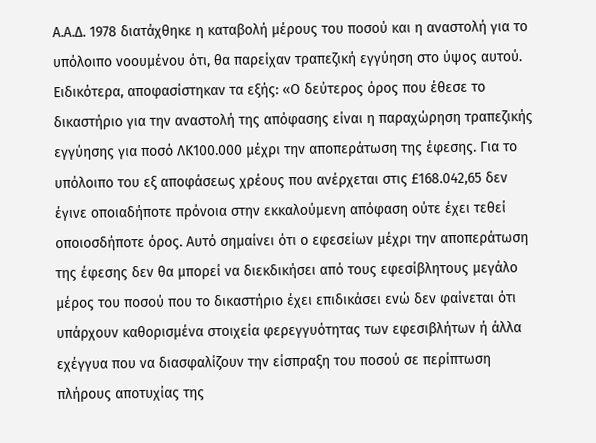Α.Α.Δ. 1978 διατάχθηκε η καταβολή μέρους του ποσού και η αναστολή για το υπόλοιπο νοουμένου ότι, θα παρείχαν τραπεζική εγγύηση στο ύψος αυτού. Ειδικότερα, αποφασίστηκαν τα εξής: «Ο δεύτερος όρος που έθεσε το δικαστήριο για την αναστολή της απόφασης είναι η παραχώρηση τραπεζικής εγγύησης για ποσό ΛΚ100.000 μέχρι την αποπεράτωση της έφεσης. Για το υπόλοιπο του εξ αποφάσεως χρέους που ανέρχεται στις £168.042,65 δεν έγινε οποιαδήποτε πρόνοια στην εκκαλούμενη απόφαση ούτε έχει τεθεί οποιοσδήποτε όρος. Αυτό σημαίνει ότι ο εφεσείων μέχρι την αποπεράτωση της έφεσης δεν θα μπορεί να διεκδικήσει από τους εφεσίβλητους μεγάλο μέρος του ποσού που το δικαστήριο έχει επιδικάσει ενώ δεν φαίνεται ότι υπάρχουν καθορισμένα στοιχεία φερεγγυότητας των εφεσιβλήτων ή άλλα εχέγγυα που να διασφαλίζουν την είσπραξη του ποσού σε περίπτωση πλήρους αποτυχίας της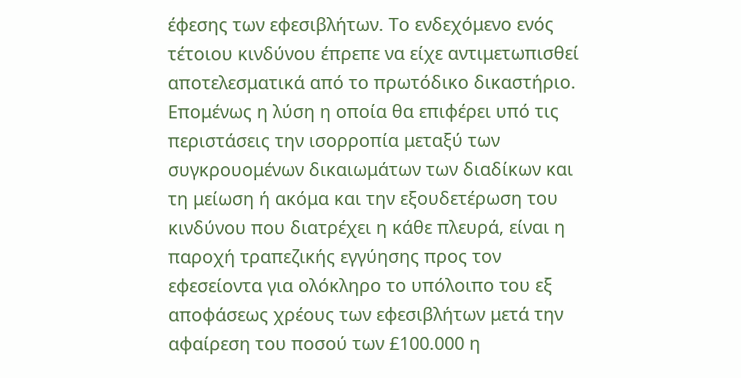έφεσης των εφεσιβλήτων. Το ενδεχόμενο ενός τέτοιου κινδύνου έπρεπε να είχε αντιμετωπισθεί αποτελεσματικά από το πρωτόδικο δικαστήριο. Επομένως η λύση η οποία θα επιφέρει υπό τις περιστάσεις την ισορροπία μεταξύ των συγκρουομένων δικαιωμάτων των διαδίκων και τη μείωση ή ακόμα και την εξουδετέρωση του κινδύνου που διατρέχει η κάθε πλευρά, είναι η παροχή τραπεζικής εγγύησης προς τον εφεσείοντα για ολόκληρο το υπόλοιπο του εξ αποφάσεως χρέους των εφεσιβλήτων μετά την αφαίρεση του ποσού των £100.000 η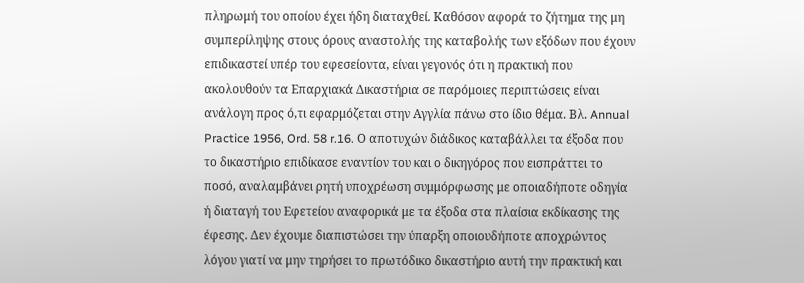πληρωμή του οποίου έχει ήδη διαταχθεί. Καθόσον αφορά το ζήτημα της μη συμπερίληψης στους όρους αναστολής της καταβολής των εξόδων που έχουν επιδικαστεί υπέρ του εφεσείοντα, είναι γεγονός ότι η πρακτική που ακολουθούν τα Επαρχιακά Δικαστήρια σε παρόμοιες περιπτώσεις είναι ανάλογη προς ό,τι εφαρμόζεται στην Αγγλία πάνω στο ίδιο θέμα. Βλ. Annual Practice 1956, Ord. 58 r.16. Ο αποτυχών διάδικος καταβάλλει τα έξοδα που το δικαστήριο επιδίκασε εναντίον του και ο δικηγόρος που εισπράττει το ποσό, αναλαμβάνει ρητή υποχρέωση συμμόρφωσης με οποιαδήποτε οδηγία ή διαταγή του Εφετείου αναφορικά με τα έξοδα στα πλαίσια εκδίκασης της έφεσης. Δεν έχουμε διαπιστώσει την ύπαρξη οποιουδήποτε αποχρώντος λόγου γιατί να μην τηρήσει το πρωτόδικο δικαστήριο αυτή την πρακτική και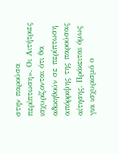στην παρούσα περίπτωση». Οι Αιτήτριες ισχυρίζονται ότι θα αδικηθούν σε περίπτωση απόρριψης της παρούσας αίτησης. Πρόκειται όμως για ισχυρισμό ο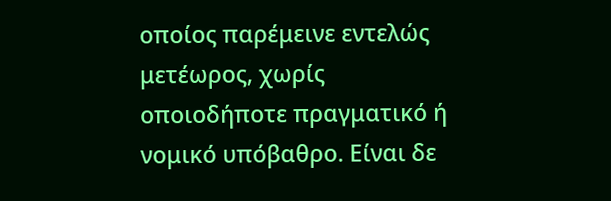οποίος παρέμεινε εντελώς μετέωρος, χωρίς οποιοδήποτε πραγματικό ή νομικό υπόβαθρο. Είναι δε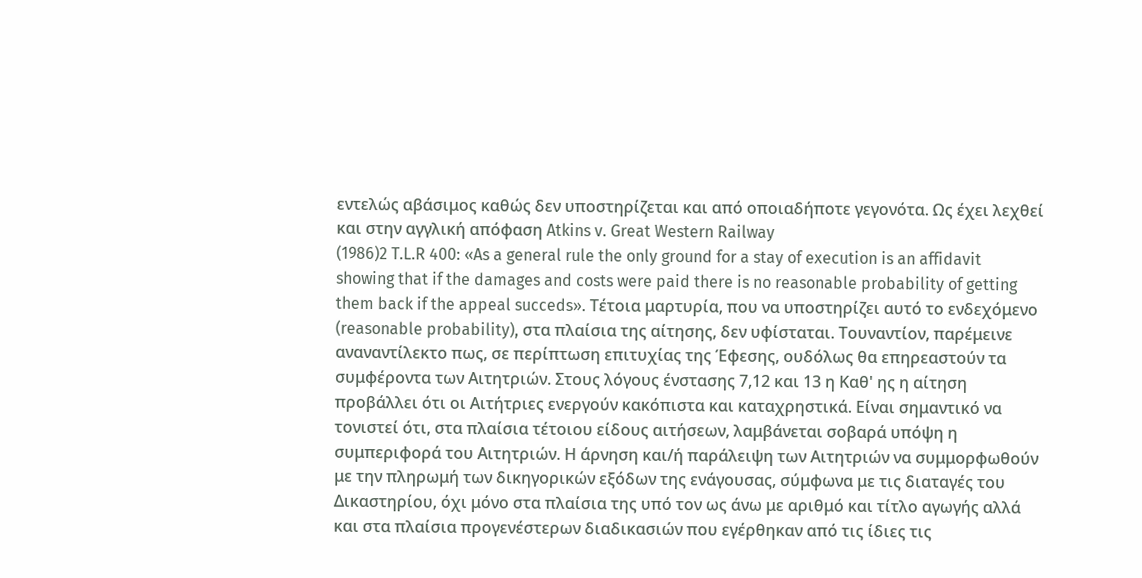εντελώς αβάσιμος καθώς δεν υποστηρίζεται και από οποιαδήποτε γεγονότα. Ως έχει λεχθεί και στην αγγλική απόφαση Atkins v. Great Western Railway
(1986)2 T.L.R 400: «As a general rule the only ground for a stay of execution is an affidavit showing that if the damages and costs were paid there is no reasonable probability of getting them back if the appeal succeds». Τέτοια μαρτυρία, που να υποστηρίζει αυτό το ενδεχόμενο (reasonable probability), στα πλαίσια της αίτησης, δεν υφίσταται. Τουναντίον, παρέμεινε αναναντίλεκτο πως, σε περίπτωση επιτυχίας της Έφεσης, ουδόλως θα επηρεαστούν τα συμφέροντα των Αιτητριών. Στους λόγους ένστασης 7,12 και 13 η Καθ' ης η αίτηση προβάλλει ότι οι Αιτήτριες ενεργούν κακόπιστα και καταχρηστικά. Είναι σημαντικό να τονιστεί ότι, στα πλαίσια τέτοιου είδους αιτήσεων, λαμβάνεται σοβαρά υπόψη η συμπεριφορά του Αιτητριών. Η άρνηση και/ή παράλειψη των Αιτητριών να συμμορφωθούν με την πληρωμή των δικηγορικών εξόδων της ενάγουσας, σύμφωνα με τις διαταγές του Δικαστηρίου, όχι μόνο στα πλαίσια της υπό τον ως άνω με αριθμό και τίτλο αγωγής αλλά και στα πλαίσια προγενέστερων διαδικασιών που εγέρθηκαν από τις ίδιες τις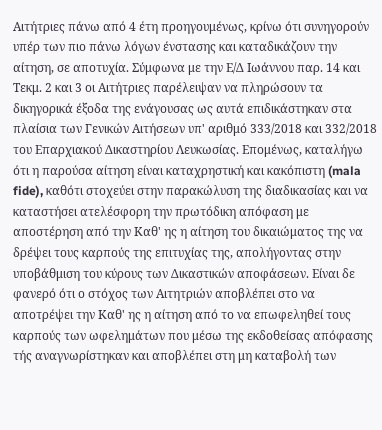Αιτήτριες πάνω από 4 έτη προηγουμένως, κρίνω ότι συνηγορούν υπέρ των πιο πάνω λόγων ένστασης και καταδικάζουν την αίτηση, σε αποτυχία. Σύμφωνα με την Ε/Δ Ιωάννου παρ. 14 και Τεκμ. 2 και 3 οι Αιτήτριες παρέλειψαν να πληρώσουν τα δικηγορικά έξοδα της ενάγουσας ως αυτά επιδικάστηκαν στα πλαίσια των Γενικών Αιτήσεων υπ' αριθμό 333/2018 και 332/2018 του Επαρχιακού Δικαστηρίου Λευκωσίας. Επομένως, καταλήγω ότι η παρούσα αίτηση είναι καταχρηστική και κακόπιστη (mala fide), καθότι στοχεύει στην παρακώλυση της διαδικασίας και να καταστήσει ατελέσφορη την πρωτόδικη απόφαση με αποστέρηση από την Καθ' ης η αίτηση του δικαιώματος της να δρέψει τους καρπούς της επιτυχίας της, απολήγοντας στην υποβάθμιση του κύρους των Δικαστικών αποφάσεων. Είναι δε φανερό ότι ο στόχος των Αιτητριών αποβλέπει στο να αποτρέψει την Καθ' ης η αίτηση από το να επωφεληθεί τους καρπούς των ωφελημάτων που μέσω της εκδοθείσας απόφασης τής αναγνωρίστηκαν και αποβλέπει στη μη καταβολή των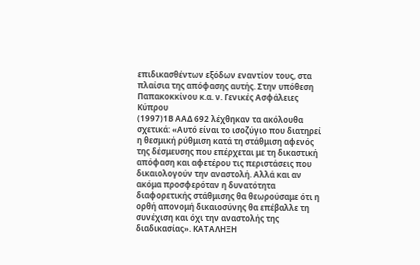επιδικασθέντων εξόδων εναντίον τους, στα πλαίσια της απόφασης αυτής. Στην υπόθεση Παπακοκκίνου κ.α. ν. Γενικές Ασφάλειες Κύπρου
(1997)1Β ΑΑΔ 692 λέχθηκαν τα ακόλουθα σχετικά: «Αυτό είναι το ισοζύγιο που διατηρεί η θεσμική ρύθμιση κατά τη στάθμιση αφενός της δέσμευσης που επέρχεται με τη δικαστική απόφαση και αφετέρου τις περιστάσεις που δικαιολογούν την αναστολή. Αλλά και αν ακόμα προσφερόταν η δυνατότητα διαφορετικής στάθμισης θα θεωρούσαμε ότι η ορθή απονομή δικαιοσύνης θα επέβαλλε τη συνέχιση και όχι την αναστολής της διαδικασίας». ΚΑΤΑΛΗΞΗ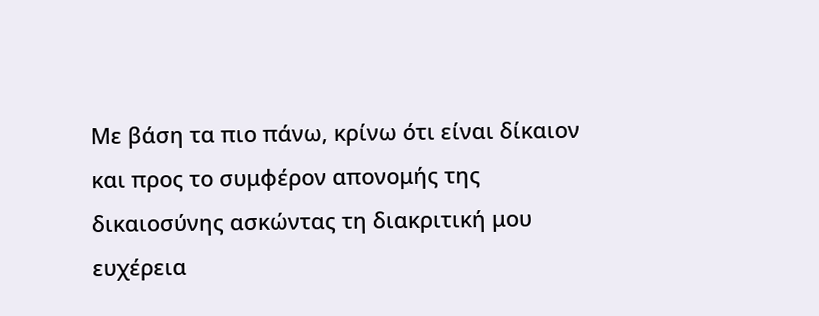Με βάση τα πιο πάνω, κρίνω ότι είναι δίκαιον και προς το συμφέρον απονομής της δικαιοσύνης ασκώντας τη διακριτική μου ευχέρεια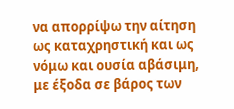να απορρίψω την αίτηση ως καταχρηστική και ως νόμω και ουσία αβάσιμη, με έξοδα σε βάρος των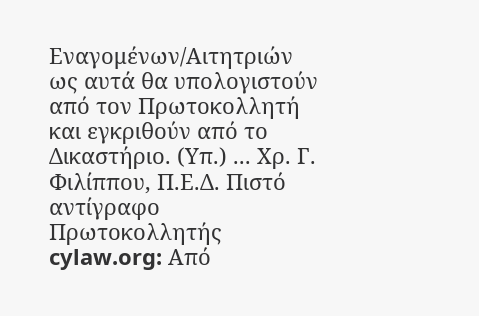Εναγομένων/Αιτητριών ως αυτά θα υπολογιστούν από τον Πρωτοκολλητή και εγκριθούν από το Δικαστήριο. (Υπ.) ... Χρ. Γ. Φιλίππου, Π.Ε.Δ. Πιστό αντίγραφο Πρωτοκολλητής cylaw.org: Από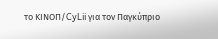το ΚΙΝOΠ/CyLii για τον Παγκύπριο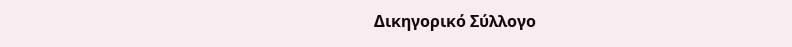Δικηγορικό Σύλλογο